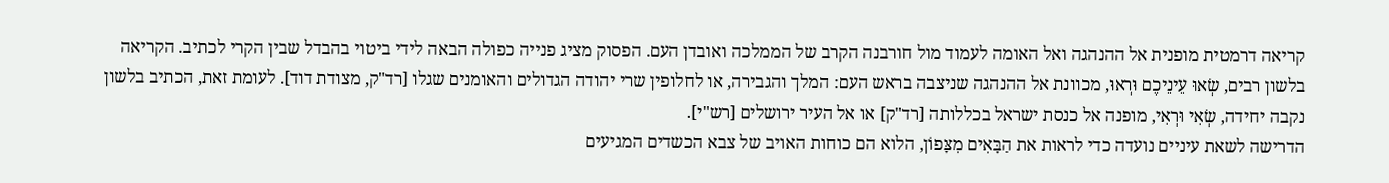קריאה דרמטית מופנית אל ההנהגה ואל האומה לעמוד מול חורבנה הקרב של הממלכה ואובדן העם. הפסוק מציג פנייה כפולה הבאה לידי ביטוי בהבדל שבין הקרי לכתיב. הקריאה בלשון רבים, שְׂאוּ עֵינֵיכֶם וּרְאוּ, מכוונת אל ההנהגה שניצבה בראש העם: המלך והגבירה, או לחלופין שרי יהודה הגדולים והאומנים שגלו [רד"ק, מצודת דוד]. לעומת זאת, הכתיב בלשון נקבה יחידה, שְׂאִי וּרְאִי, מופנה אל כנסת ישראל בכללותה [רד"ק] או אל העיר ירושלים [רש"י].
הדרישה לשאת עיניים נועדה כדי לראות את הַבָּאִים מִצָּפוֹן, הלוא הם כוחות האויב של צבא הכשדים המגיעים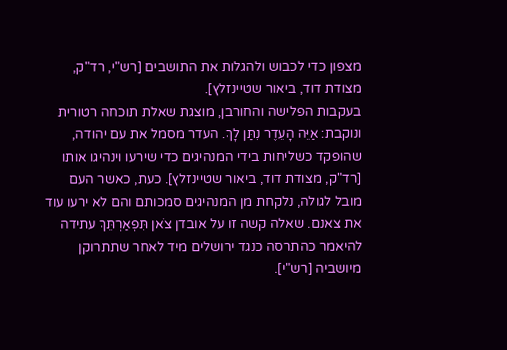מצפון כדי לכבוש ולהגלות את התושבים [רש"י, רד"ק, מצודת דוד, ביאור שטיינזלץ].
בעקבות הפלישה והחורבן, מוצגת שאלת תוכחה רטורית ונוקבת: אַיֵּה הָעֵדֶר נִתַּן לָךְ. העדר מסמל את עם יהודה, שהופקד כשליחות בידי המנהיגים כדי שירעו וינהיגו אותו [רד"ק, מצודת דוד, ביאור שטיינזלץ]. כעת, כאשר העם מובל לגולה, נלקחת מן המנהיגים סמכותם והם לא ירעו עוד את צאנם. שאלה קשה זו על אובדן צֹאן תִּפְאַרְתֵּךְ עתידה להיאמר כהתרסה כנגד ירושלים מיד לאחר שתתרוקן מיושביה [רש"י].